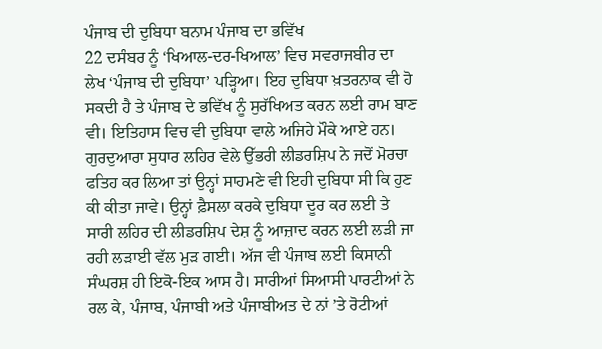ਪੰਜਾਬ ਦੀ ਦੁਬਿਧਾ ਬਨਾਮ ਪੰਜਾਬ ਦਾ ਭਵਿੱਖ
22 ਦਸੰਬਰ ਨੂੰ ‘ਖਿਆਲ-ਦਰ-ਖਿਆਲ’ ਵਿਚ ਸਵਰਾਜਬੀਰ ਦਾ ਲੇਖ ‘ਪੰਜਾਬ ਦੀ ਦੁਬਿਧਾ’ ਪੜ੍ਹਿਆ। ਇਹ ਦੁਬਿਧਾ ਖ਼ਤਰਨਾਕ ਵੀ ਹੋ ਸਕਦੀ ਹੈ ਤੇ ਪੰਜਾਬ ਦੇ ਭਵਿੱਖ ਨੂੰ ਸੁਰੱਖਿਅਤ ਕਰਨ ਲਈ ਰਾਮ ਬਾਣ ਵੀ। ਇਤਿਹਾਸ ਵਿਚ ਵੀ ਦੁਬਿਧਾ ਵਾਲੇ ਅਜਿਹੇ ਮੌਕੇ ਆਏ ਹਨ। ਗੁਰਦੁਆਰਾ ਸੁਧਾਰ ਲਹਿਰ ਵੇਲੇ ਉੱਭਰੀ ਲੀਡਰਸ਼ਿਪ ਨੇ ਜਦੋਂ ਮੋਰਚਾ ਫਤਿਹ ਕਰ ਲਿਆ ਤਾਂ ਉਨ੍ਹਾਂ ਸਾਹਮਣੇ ਵੀ ਇਹੀ ਦੁਬਿਧਾ ਸੀ ਕਿ ਹੁਣ ਕੀ ਕੀਤਾ ਜਾਵੇ। ਉਨ੍ਹਾਂ ਫ਼ੈਸਲਾ ਕਰਕੇ ਦੁਬਿਧਾ ਦੂਰ ਕਰ ਲਈ ਤੇ ਸਾਰੀ ਲਹਿਰ ਦੀ ਲੀਡਰਸ਼ਿਪ ਦੇਸ਼ ਨੂੰ ਆਜ਼ਾਦ ਕਰਨ ਲਈ ਲੜੀ ਜਾ ਰਹੀ ਲੜਾਈ ਵੱਲ ਮੁੜ ਗਈ। ਅੱਜ ਵੀ ਪੰਜਾਬ ਲਈ ਕਿਸਾਨੀ ਸੰਘਰਸ਼ ਹੀ ਇਕੋ-ਇਕ ਆਸ ਹੈ। ਸਾਰੀਆਂ ਸਿਆਸੀ ਪਾਰਟੀਆਂ ਨੇ ਰਲ ਕੇ, ਪੰਜਾਬ, ਪੰਜਾਬੀ ਅਤੇ ਪੰਜਾਬੀਅਤ ਦੇ ਨਾਂ ’ਤੇ ਰੋਟੀਆਂ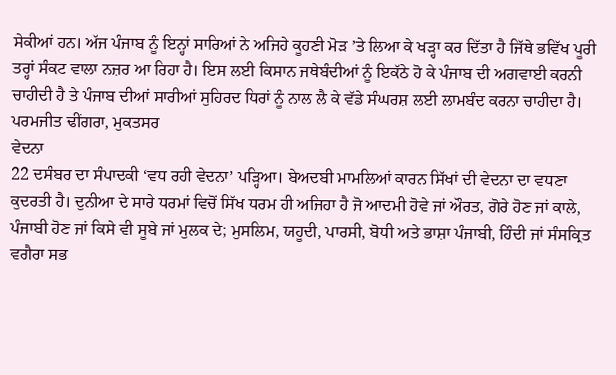ਸੇਕੀਆਂ ਹਨ। ਅੱਜ ਪੰਜਾਬ ਨੂੰ ਇਨ੍ਹਾਂ ਸਾਰਿਆਂ ਨੇ ਅਜਿਹੇ ਕੂਹਣੀ ਮੋੜ ’ਤੇ ਲਿਆ ਕੇ ਖੜ੍ਹਾ ਕਰ ਦਿੱਤਾ ਹੈ ਜਿੱਥੇ ਭਵਿੱਖ ਪੂਰੀ ਤਰ੍ਹਾਂ ਸੰਕਟ ਵਾਲਾ ਨਜ਼ਰ ਆ ਰਿਹਾ ਹੈ। ਇਸ ਲਈ ਕਿਸਾਨ ਜਥੇਬੰਦੀਆਂ ਨੂੰ ਇਕੱਠੇ ਹੋ ਕੇ ਪੰਜਾਬ ਦੀ ਅਗਵਾਈ ਕਰਨੀ ਚਾਹੀਦੀ ਹੈ ਤੇ ਪੰਜਾਬ ਦੀਆਂ ਸਾਰੀਆਂ ਸੁਹਿਰਦ ਧਿਰਾਂ ਨੂੰ ਨਾਲ ਲੈ ਕੇ ਵੱਡੇ ਸੰਘਰਸ਼ ਲਈ ਲਾਮਬੰਦ ਕਰਨਾ ਚਾਹੀਦਾ ਹੈ।
ਪਰਮਜੀਤ ਢੀਂਗਰਾ, ਮੁਕਤਸਰ
ਵੇਦਨਾ
22 ਦਸੰਬਰ ਦਾ ਸੰਪਾਦਕੀ ‘ਵਧ ਰਹੀ ਵੇਦਨਾ’ ਪੜ੍ਹਿਆ। ਬੇਅਦਬੀ ਮਾਮਲਿਆਂ ਕਾਰਨ ਸਿੱਖਾਂ ਦੀ ਵੇਦਨਾ ਦਾ ਵਧਣਾ ਕੁਦਰਤੀ ਹੈ। ਦੁਨੀਆ ਦੇ ਸਾਰੇ ਧਰਮਾਂ ਵਿਚੋਂ ਸਿੱਖ ਧਰਮ ਹੀ ਅਜਿਹਾ ਹੈ ਜੋ ਆਦਮੀ ਹੋਵੇ ਜਾਂ ਔਰਤ, ਗੋਰੇ ਹੋਣ ਜਾਂ ਕਾਲੇ, ਪੰਜਾਬੀ ਹੋਣ ਜਾਂ ਕਿਸੇ ਵੀ ਸੂਬੇ ਜਾਂ ਮੁਲਕ ਦੇ; ਮੁਸਲਿਮ, ਯਹੂਦੀ, ਪਾਰਸੀ, ਬੋਧੀ ਅਤੇ ਭਾਸ਼ਾ ਪੰਜਾਬੀ, ਹਿੰਦੀ ਜਾਂ ਸੰਸਕ੍ਰਿਤ ਵਗੈਰਾ ਸਭ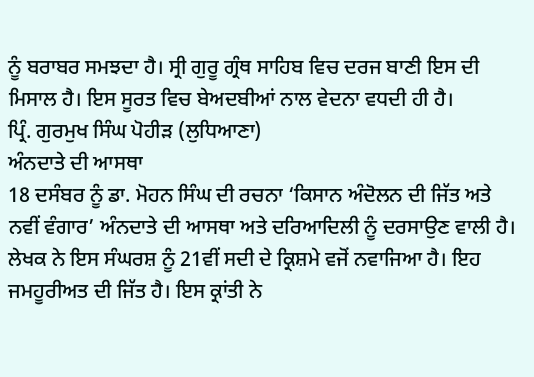ਨੂੰ ਬਰਾਬਰ ਸਮਝਦਾ ਹੈ। ਸ੍ਰੀ ਗੁਰੂ ਗ੍ਰੰਥ ਸਾਹਿਬ ਵਿਚ ਦਰਜ ਬਾਣੀ ਇਸ ਦੀ ਮਿਸਾਲ ਹੈ। ਇਸ ਸੂਰਤ ਵਿਚ ਬੇਅਦਬੀਆਂ ਨਾਲ ਵੇਦਨਾ ਵਧਦੀ ਹੀ ਹੈ।
ਪ੍ਰਿੰ. ਗੁਰਮੁਖ ਸਿੰਘ ਪੋਹੀੜ (ਲੁਧਿਆਣਾ)
ਅੰਨਦਾਤੇ ਦੀ ਆਸਥਾ
18 ਦਸੰਬਰ ਨੂੰ ਡਾ. ਮੋਹਨ ਸਿੰਘ ਦੀ ਰਚਨਾ ‘ਕਿਸਾਨ ਅੰਦੋਲਨ ਦੀ ਜਿੱਤ ਅਤੇ ਨਵੀਂ ਵੰਗਾਰ’ ਅੰਨਦਾਤੇ ਦੀ ਆਸਥਾ ਅਤੇ ਦਰਿਆਦਿਲੀ ਨੂੰ ਦਰਸਾਉਣ ਵਾਲੀ ਹੈ। ਲੇਖਕ ਨੇ ਇਸ ਸੰਘਰਸ਼ ਨੂੰ 21ਵੀਂ ਸਦੀ ਦੇ ਕ੍ਰਿਸ਼ਮੇ ਵਜੋਂ ਨਵਾਜਿਆ ਹੈ। ਇਹ ਜਮਹੂਰੀਅਤ ਦੀ ਜਿੱਤ ਹੈ। ਇਸ ਕ੍ਰਾਂਤੀ ਨੇ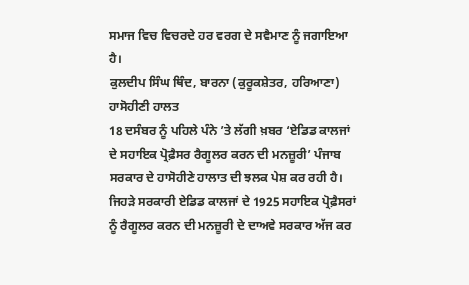ਸਮਾਜ ਵਿਚ ਵਿਚਰਦੇ ਹਰ ਵਰਗ ਦੇ ਸਵੈਮਾਣ ਨੂੰ ਜਗਾਇਆ ਹੈ।
ਕੁਲਦੀਪ ਸਿੰਘ ਥਿੰਦ, ਬਾਰਨਾ (ਕੁਰੂਕਸ਼ੇਤਰ, ਹਰਿਆਣਾ)
ਹਾਸੋਹੀਣੀ ਹਾਲਤ
18 ਦਸੰਬਰ ਨੂੰ ਪਹਿਲੇ ਪੰਨੇ ’ਤੇ ਲੱਗੀ ਖ਼ਬਰ ‘ਏਡਿਡ ਕਾਲਜਾਂ ਦੇ ਸਹਾਇਕ ਪ੍ਰੋਫ਼ੈਸਰ ਰੈਗੂਲਰ ਕਰਨ ਦੀ ਮਨਜ਼ੂਰੀ’ ਪੰਜਾਬ ਸਰਕਾਰ ਦੇ ਹਾਸੋਹੀਣੇ ਹਾਲਾਤ ਦੀ ਝਲਕ ਪੇਸ਼ ਕਰ ਰਹੀ ਹੈ। ਜਿਹੜੇ ਸਰਕਾਰੀ ਏਡਿਡ ਕਾਲਜਾਂ ਦੇ 1925 ਸਹਾਇਕ ਪ੍ਰੋਫ਼ੈਸਰਾਂ ਨੂੰ ਰੈਗੂਲਰ ਕਰਨ ਦੀ ਮਨਜ਼ੂਰੀ ਦੇ ਦਾਅਵੇ ਸਰਕਾਰ ਅੱਜ ਕਰ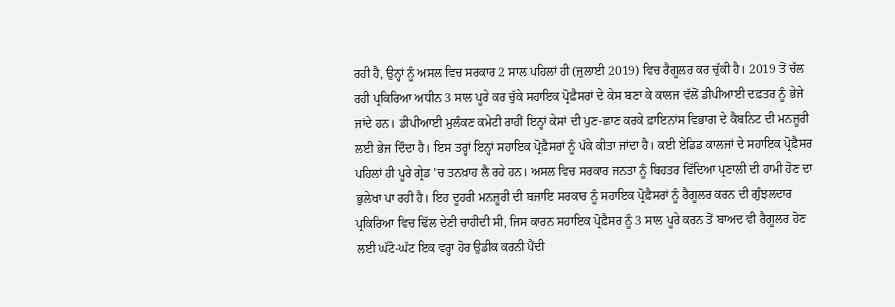ਰਹੀ ਹੈ, ਉਨ੍ਹਾਂ ਨੂੰ ਅਸਲ ਵਿਚ ਸਰਕਾਰ 2 ਸਾਲ ਪਹਿਲਾਂ ਹੀ (ਜੁਲਾਈ 2019) ਵਿਚ ਰੈਗੂਲਰ ਕਰ ਚੁੱਕੀ ਹੈ। 2019 ਤੋਂ ਚੱਲ ਰਹੀ ਪ੍ਰਕਿਰਿਆ ਅਧੀਨ 3 ਸਾਲ ਪੂਰੇ ਕਰ ਚੁੱਕੇ ਸਹਾਇਕ ਪ੍ਰੋਫ਼ੈਸਰਾਂ ਦੇ ਕੇਸ ਬਣਾ ਕੇ ਕਾਲਜ ਵੱਲੋਂ ਡੀਪੀਆਈ ਦਫ਼ਤਰ ਨੂੰ ਭੇਜੇ ਜਾਂਦੇ ਹਨ। ਡੀਪੀਆਈ ਮੁਲੰਕਣ ਕਮੇਟੀ ਰਾਹੀਂ ਇਨ੍ਹਾਂ ਕੇਸਾਂ ਦੀ ਪੁਣ-ਛਾਣ ਕਰਕੇ ਫ਼ਾਇਨਾਂਸ ਵਿਭਾਗ ਦੇ ਕੈਬਨਿਟ ਦੀ ਮਨਜ਼ੂਰੀ ਲਈ ਭੇਜ ਦਿੰਦਾ ਹੈ। ਇਸ ਤਰ੍ਹਾਂ ਇਨ੍ਹਾਂ ਸਹਾਇਕ ਪ੍ਰੋਫ਼ੈਸਰਾਂ ਨੂੰ ਪੱਕੇ ਕੀਤਾ ਜਾਂਦਾ ਹੈ। ਕਈ ਏਡਿਡ ਕਾਲਜਾਂ ਦੇ ਸਹਾਇਕ ਪ੍ਰੋਫ਼ੈਸਰ ਪਹਿਲਾਂ ਹੀ ਪੂਰੇ ਗ੍ਰੇਡ ’ਚ ਤਨਖ਼ਾਹ ਲੈ ਰਹੇ ਹਨ। ਅਸਲ ਵਿਚ ਸਰਕਾਰ ਜਨਤਾ ਨੂੰ ਬਿਹਤਰ ਵਿੱਦਿਆ ਪ੍ਰਣਾਲੀ ਦੀ ਹਾਮੀ ਹੋਣ ਦਾ ਭੁਲੇਖਾ ਪਾ ਰਹੀ ਹੈ। ਇਹ ਦੂਹਰੀ ਮਨਜ਼ੂਰੀ ਦੀ ਬਜਾਇ ਸਰਕਾਰ ਨੂੰ ਸਹਾਇਕ ਪ੍ਰੋਫ਼ੈਸਰਾਂ ਨੂੰ ਰੈਗੂਲਰ ਕਰਨ ਦੀ ਗੁੰਝਲਦਾਰ ਪ੍ਰਕਿਰਿਆ ਵਿਚ ਢਿੱਲ ਦੇਣੀ ਚਾਹੀਦੀ ਸੀ, ਜਿਸ ਕਾਰਨ ਸਹਾਇਕ ਪ੍ਰੋਫ਼ੈਸਰ ਨੂੰ 3 ਸਾਲ ਪੂਰੇ ਕਰਨ ਤੋਂ ਬਾਅਦ ਵੀ ਰੈਗੂਲਰ ਹੋਣ ਲਈ ਘੱਟੋ-ਘੱਟ ਇਕ ਵਰ੍ਹਾ ਹੋਰ ਉਡੀਕ ਕਰਨੀ ਪੈਂਦੀ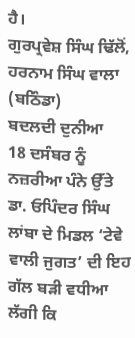ਹੈ।
ਗੁਰਪ੍ਰਵੇਸ਼ ਸਿੰਘ ਢਿੱਲੋਂ, ਹਰਨਾਮ ਸਿੰਘ ਵਾਲਾ (ਬਠਿੰਡਾ)
ਬਦਲਦੀ ਦੁਨੀਆ
18 ਦਸੰਬਰ ਨੂੰ ਨਜ਼ਰੀਆ ਪੰਨੇ ਉੱਤੇ ਡਾ. ਓਪਿੰਦਰ ਸਿੰਘ ਲਾਂਬਾ ਦੇ ਮਿਡਲ ‘ਟੇਵੇ ਵਾਲੀ ਜੁਗਤ’ ਦੀ ਇਹ ਗੱਲ ਬੜੀ ਵਧੀਆ ਲੱਗੀ ਕਿ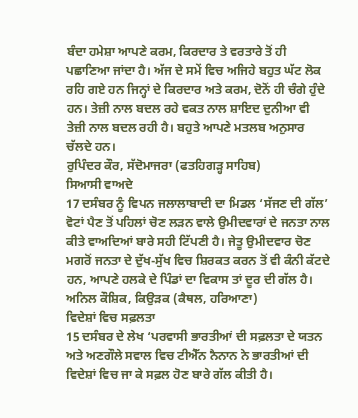ਬੰਦਾ ਹਮੇਸ਼ਾ ਆਪਣੇ ਕਰਮ, ਕਿਰਦਾਰ ਤੇ ਵਰਤਾਰੇ ਤੋਂ ਹੀ ਪਛਾਣਿਆ ਜਾਂਦਾ ਹੈ। ਅੱਜ ਦੇ ਸਮੇਂ ਵਿਚ ਅਜਿਹੇ ਬਹੁਤ ਘੱਟ ਲੋਕ ਰਹਿ ਗਏ ਹਨ ਜਿਨ੍ਹਾਂ ਦੇ ਕਿਰਦਾਰ ਅਤੇ ਕਰਮ, ਦੋਨੋਂ ਹੀ ਚੰਗੇ ਹੁੰਦੇ ਹਨ। ਤੇਜ਼ੀ ਨਾਲ ਬਦਲ ਰਹੇ ਵਕਤ ਨਾਲ ਸ਼ਾਇਦ ਦੁਨੀਆ ਵੀ ਤੇਜ਼ੀ ਨਾਲ ਬਦਲ ਰਹੀ ਹੈ। ਬਹੁਤੇ ਆਪਣੇ ਮਤਲਬ ਅਨੁਸਾਰ ਚੱਲਦੇ ਹਨ।
ਰੁਪਿੰਦਰ ਕੌਰ, ਸੱਦੋਮਾਜਰਾ (ਫਤਹਿਗੜ੍ਹ ਸਾਹਿਬ)
ਸਿਆਸੀ ਵਾਅਦੇ
17 ਦਸੰਬਰ ਨੂੰ ਵਿਪਨ ਜਲਾਲਾਬਾਦੀ ਦਾ ਮਿਡਲ ‘ਸੱਜਣ ਦੀ ਗੱਲ’ ਵੋਟਾਂ ਪੈਣ ਤੋਂ ਪਹਿਲਾਂ ਚੋਣ ਲੜਨ ਵਾਲੇ ਉਮੀਦਵਾਰਾਂ ਦੇ ਜਨਤਾ ਨਾਲ ਕੀਤੇ ਵਾਅਦਿਆਂ ਬਾਰੇ ਸਹੀ ਟਿੱਪਣੀ ਹੈ। ਜੇਤੂ ਉਮੀਦਵਾਰ ਚੋਣ ਮਗਰੋਂ ਜਨਤਾ ਦੇ ਦੁੱਖ-ਸੁੱਖ ਵਿਚ ਸ਼ਿਰਕਤ ਕਰਨ ਤੋਂ ਵੀ ਕੰਨੀ ਕੱਟਦੇ ਹਨ, ਆਪਣੇ ਹਲਕੇ ਦੇ ਪਿੰਡਾਂ ਦਾ ਵਿਕਾਸ ਤਾਂ ਦੂਰ ਦੀ ਗੱਲ ਹੈ।
ਅਨਿਲ ਕੌਸ਼ਿਕ, ਕਿਉੜਕ (ਕੈਥਲ, ਹਰਿਆਣਾ)
ਵਿਦੇਸ਼ਾਂ ਵਿਚ ਸਫ਼ਲਤਾ
15 ਦਸੰਬਰ ਦੇ ਲੇਖ ‘ਪਰਵਾਸੀ ਭਾਰਤੀਆਂ ਦੀ ਸਫ਼ਲਤਾ ਦੇ ਯਤਨ ਅਤੇ ਅਣਗੌਲੇ ਸਵਾਲ ਵਿਚ ਟੀਐੱਨ ਨੈਨਾਨ ਨੇ ਭਾਰਤੀਆਂ ਦੀ ਵਿਦੇਸ਼ਾਂ ਵਿਚ ਜਾ ਕੇ ਸਫ਼ਲ ਹੋਣ ਬਾਰੇ ਗੱਲ ਕੀਤੀ ਹੈ।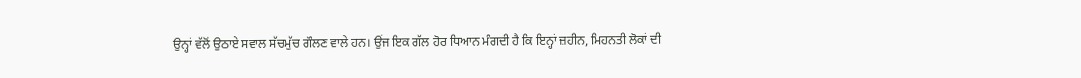ਉਨ੍ਹਾਂ ਵੱਲੋਂ ਉਠਾਏ ਸਵਾਲ ਸੱਚਮੁੱਚ ਗੌਲਣ ਵਾਲੇ ਹਨ। ਉਂਜ ਇਕ ਗੱਲ ਹੋਰ ਧਿਆਨ ਮੰਗਦੀ ਹੈ ਕਿ ਇਨ੍ਹਾਂ ਜ਼ਹੀਨ, ਮਿਹਨਤੀ ਲੋਕਾਂ ਦੀ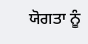ਯੋਗਤਾ ਨੂੰ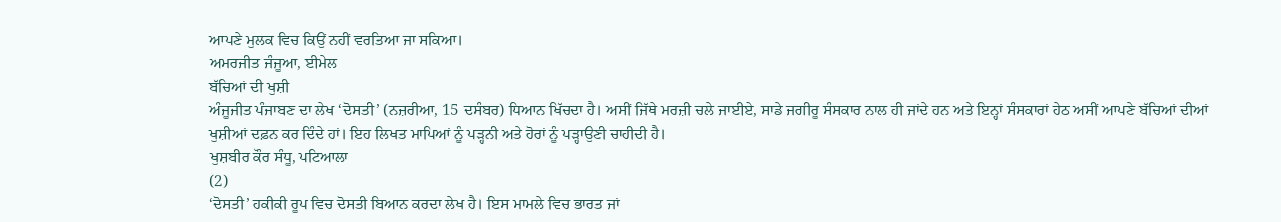ਆਪਣੇ ਮੁਲਕ ਵਿਚ ਕਿਉਂ ਨਹੀਂ ਵਰਤਿਆ ਜਾ ਸਕਿਆ।
ਅਮਰਜੀਤ ਜੰਜੂਆ, ਈਮੇਲ
ਬੱਚਿਆਂ ਦੀ ਖੁਸ਼ੀ
ਅੰਜੂਜੀਤ ਪੰਜਾਬਣ ਦਾ ਲੇਖ ‘ਦੋਸਤੀ’ (ਨਜ਼ਰੀਆ, 15 ਦਸੰਬਰ) ਧਿਆਨ ਖਿੱਚਦਾ ਹੈ। ਅਸੀਂ ਜਿੱਥੇ ਮਰਜ਼ੀ ਚਲੇ ਜਾਈਏ, ਸਾਡੇ ਜਗੀਰੂ ਸੰਸਕਾਰ ਨਾਲ ਹੀ ਜਾਂਦੇ ਹਨ ਅਤੇ ਇਨ੍ਹਾਂ ਸੰਸਕਾਰਾਂ ਹੇਠ ਅਸੀਂ ਆਪਣੇ ਬੱਚਿਆਂ ਦੀਆਂ ਖੁਸ਼ੀਆਂ ਦਫ਼ਨ ਕਰ ਦਿੰਦੇ ਹਾਂ। ਇਹ ਲਿਖਤ ਮਾਪਿਆਂ ਨੂੰ ਪੜ੍ਹਨੀ ਅਤੇ ਹੋਰਾਂ ਨੂੰ ਪੜ੍ਹਾਉਣੀ ਚਾਹੀਦੀ ਹੈ।
ਖੁਸ਼ਬੀਰ ਕੌਰ ਸੰਧੂ, ਪਟਿਆਲਾ
(2)
‘ਦੋਸਤੀ’ ਹਕੀਕੀ ਰੂਪ ਵਿਚ ਦੋਸਤੀ ਬਿਆਨ ਕਰਦਾ ਲੇਖ ਹੈ। ਇਸ ਮਾਮਲੇ ਵਿਚ ਭਾਰਤ ਜਾਂ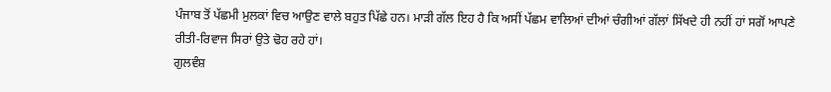ਪੰਜਾਬ ਤੋਂ ਪੱਛਮੀ ਮੁਲਕਾਂ ਵਿਚ ਆਉਣ ਵਾਲੇ ਬਹੁਤ ਪਿੱਛੇ ਹਨ। ਮਾੜੀ ਗੱਲ ਇਹ ਹੈ ਕਿ ਅਸੀਂ ਪੱਛਮ ਵਾਲਿਆਂ ਦੀਆਂ ਚੰਗੀਆਂ ਗੱਲਾਂ ਸਿੱਖਦੇ ਹੀ ਨਹੀਂ ਹਾਂ ਸਗੋਂ ਆਪਣੇ ਰੀਤੀ-ਰਿਵਾਜ ਸਿਰਾਂ ਉਤੇ ਢੋਹ ਰਹੇ ਹਾਂ।
ਗੁਲਵੰਸ਼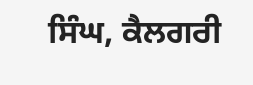ਸਿੰਘ, ਕੈਲਗਰੀ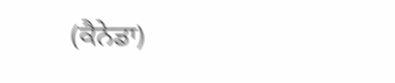(ਕੈਨੇਡਾ)